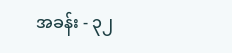အခန်း - ၃၂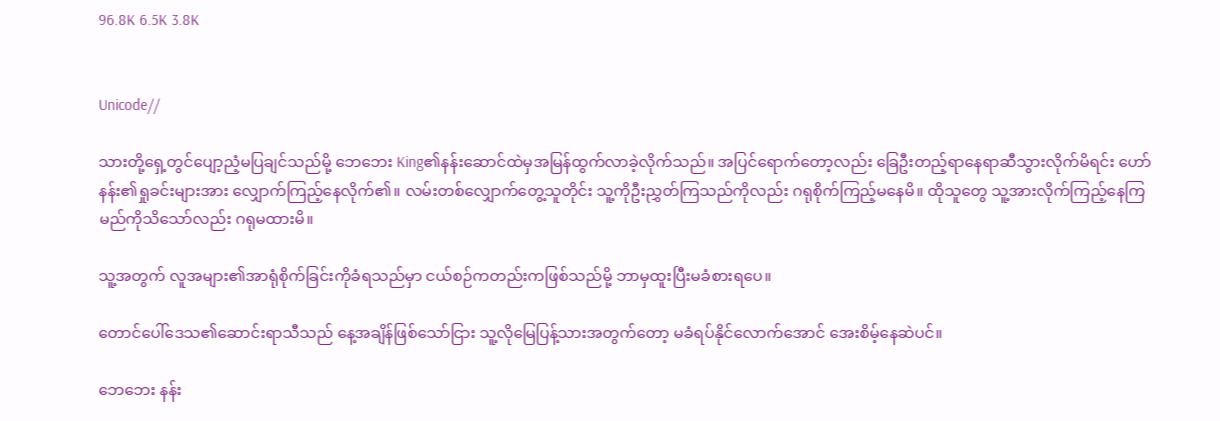96.8K 6.5K 3.8K


Unicode//

သားတို့ရှေ့တွင်ပျော့ညံ့မပြချင်သည်မို့ ဘေဘေး King၏နန်းဆောင်ထဲမှအမြန်ထွက်လာခဲ့လိုက်သည်။ အပြင်ရောက်တော့လည်း ခြေဦးတည့်ရာနေရာဆီသွားလိုက်မိရင်း ဟော်နန်း၏ရှုခင်းများအား လျှောက်ကြည့်နေလိုက်၏။ လမ်းတစ်လျှောက်တွေ့သူတိုင်း သူ့ကိုဦးညွှတ်ကြသည်ကိုလည်း ဂရုစိုက်ကြည့်မနေမိ။ ထိုသူတွေ သူ့အားလိုက်ကြည့်နေကြမည်ကိုသိသော်လည်း ဂရုမထားမိ။

သူ့အတွက် လူအများ၏အာရုံစိုက်ခြင်းကိုခံရသည်မှာ ငယ်စဉ်ကတည်းကဖြစ်သည်မို့ ဘာမှထူးပြီးမခံစားရပေ။

တောင်ပေါ်ဒေသ၏ဆောင်းရာသီသည် နေ့အချိန်ဖြစ်သော်ငြား သူ့လိုမြေပြန့်သားအတွက်တော့ မခံရပ်နိုင်လောက်အောင် အေးစိမ့်နေဆဲပင်။

ဘေဘေး နန်း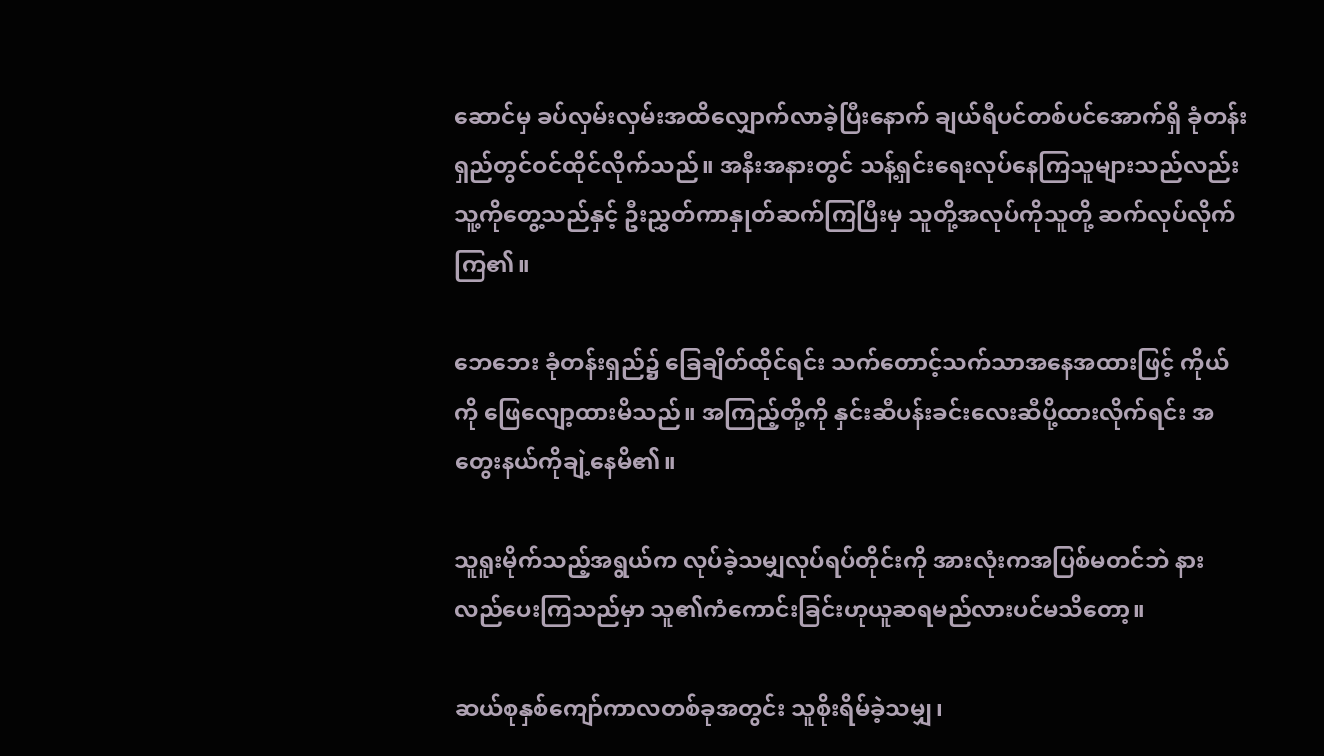ဆောင်မှ ခပ်လှမ်းလှမ်းအထိလျှောက်လာခဲ့ပြီးနောက် ချယ်ရီပင်တစ်ပင်အောက်ရှိ ခုံတန်းရှည်တွင်ဝင်ထိုင်လိုက်သည်။ အနီးအနားတွင် သန့်ရှင်းရေးလုပ်နေကြသူများသည်လည်း သူ့ကိုတွေ့သည်နှင့် ဦးညွှတ်ကာနှုတ်ဆက်ကြပြီးမှ သူတို့အလုပ်ကိုသူတို့ ဆက်လုပ်လိုက်ကြ၏။

ဘေဘေး ခုံတန်းရှည်၌ ခြေချိတ်ထိုင်ရင်း သက်တောင့်သက်သာအနေအထားဖြင့် ကိုယ်ကို ဖြေလျော့ထားမိသည်။ အကြည့်တို့ကို နှင်းဆီပန်းခင်းလေးဆီပို့ထားလိုက်ရင်း အတွေးနယ်ကိုချဲ့နေမိ၏။

သူရူးမိုက်သည့်အရွယ်က လုပ်ခဲ့သမျှလုပ်ရပ်တိုင်းကို အားလုံးကအပြစ်မတင်ဘဲ နားလည်ပေးကြသည်မှာ သူ၏ကံကောင်းခြင်းဟုယူဆရမည်လားပင်မသိတော့။

ဆယ်စုနှစ်ကျော်ကာလတစ်ခုအတွင်း သူစိုးရိမ်ခဲ့သမျှ၊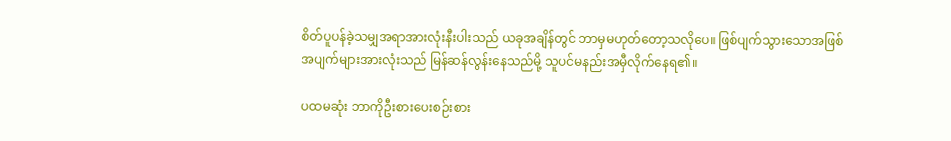စိတ်ပူပန်ခဲ့သမျှအရာအားလုံးနီးပါးသည် ယခုအချိန်တွင် ဘာမှမဟုတ်တော့သလိုပေ။ ဖြစ်ပျက်သွားသောအဖြစ်အပျက်များအားလုံးသည် မြန်ဆန်လွန်းနေသည်မို့ သူပင်မနည်းအမှီလိုက်နေရ၏။

ပထမဆုံး ဘာကိုဦးစားပေးစဉ်းစား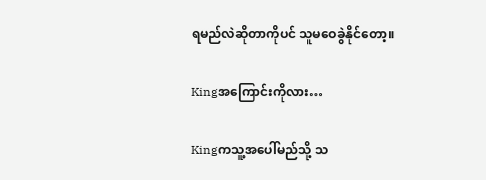ရမည်လဲဆိုတာကိုပင် သူမဝေခွဲနိုင်တော့။

Kingအကြောင်းကိုလား…

Kingကသူ့အပေါ်မည်သို့ သ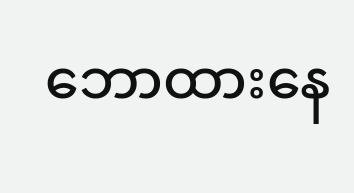ဘောထားနေ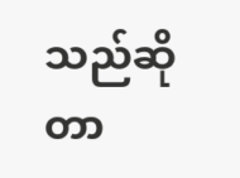သည်ဆိုတာ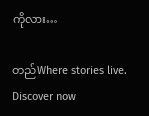ကိုလား…

တည်Where stories live. Discover now